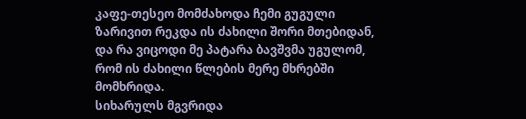კაფე-თესეო მომძახოდა ჩემი გუგული
ზარივით რეკდა ის ძახილი შორი მთებიდან,
და რა ვიცოდი მე პატარა ბავშვმა უგულომ,
რომ ის ძახილი წლების მერე მხრებში მომხრიდა.
სიხარულს მგვრიდა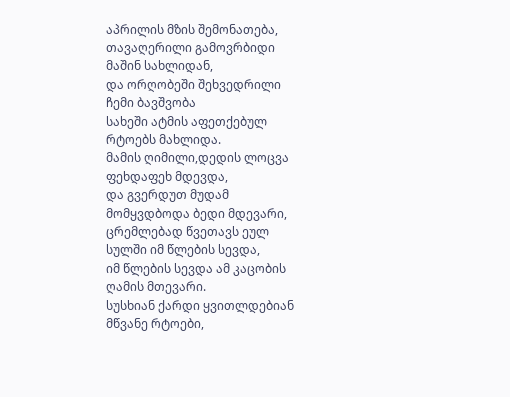აპრილის მზის შემონათება,
თავაღერილი გამოვრბიდი მაშინ სახლიდან,
და ორღობეში შეხვედრილი ჩემი ბავშვობა
სახეში ატმის აფეთქებულ რტოებს მახლიდა.
მამის ღიმილი,დედის ლოცვა ფეხდაფეხ მდევდა,
და გვერდუთ მუდამ მომყვდბოდა ბედი მდევარი,
ცრემლებად წვეთავს ეულ სულში იმ წლების სევდა,
იმ წლების სევდა ამ კაცობის ღამის მთევარი.
სუსხიან ქარდი ყვითლდებიან მწვანე რტოები,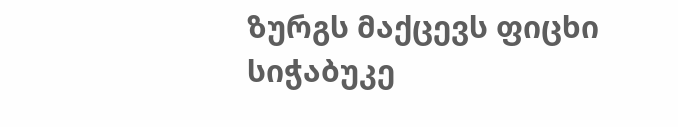ზურგს მაქცევს ფიცხი სიჭაბუკე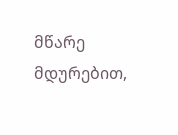მწარე მდურებით,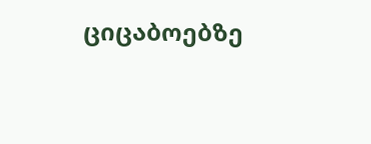ციცაბოებზე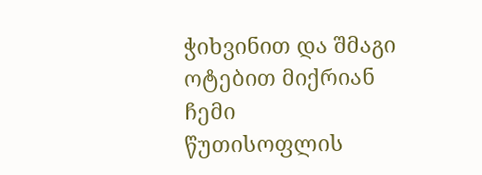ჭიხვინით და შმაგი ოტებით მიქრიან ჩემი წუთისოფლის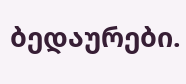ბედაურები.